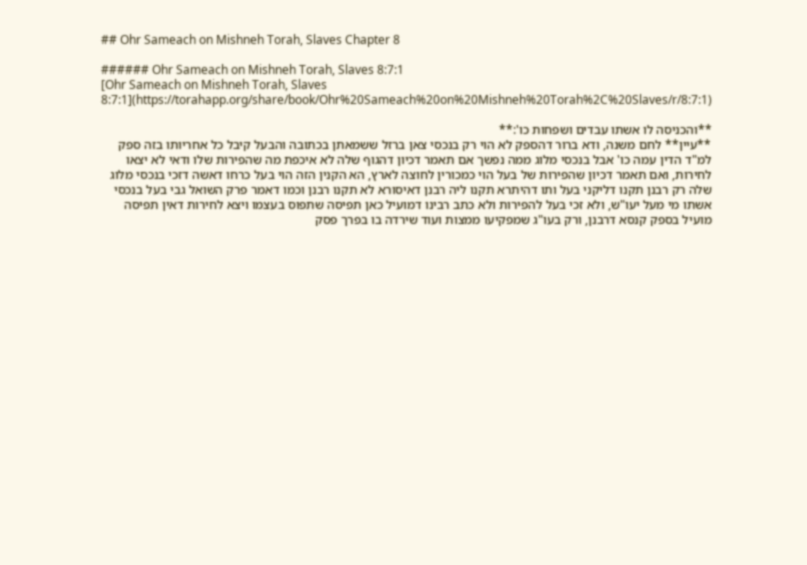## Ohr Sameach on Mishneh Torah, Slaves Chapter 8

###### Ohr Sameach on Mishneh Torah, Slaves 8:7:1
[Ohr Sameach on Mishneh Torah, Slaves 8:7:1](https://torahapp.org/share/book/Ohr%20Sameach%20on%20Mishneh%20Torah%2C%20Slaves/r/8:7:1)

**והכניסה לו אשתו עבדים ושפחות כו':**
**עיין** לחם משנה, ודא ברור דהספק לא הוי רק בנכסי צאן ברזל ששמאתן בכתובה והבעל קיבל כל אחריותו בזה ספק למ"ד הדין עמה כו' אבל בנכסי מלוג ממה נפשך אם תאמר דכיון דהגוף שלה לא איכפת מה שהפירות שלו ודאי לא יצאו לחירות, ואם תאמר דכיון שהפירות של בעל הוי כמכורין לחוצה לארץ, הא הקנין הזה הוי בעל כרחו דאשה דזכי בנכסי מלוג שלה רק רבנן תקנו דליקני בעל ותו דהיתרא תקנו ליה רבנן דאיסורא לא תקנו רבנן וכמו דאמר פרק השואל גבי בעל בנכסי אשתו מי מעל יעו"ש, ולא זכי בעל להפירות ולא כתב רבינו דמועיל כאן תפיסה שתפוס בעצמו ויצא לחירות דאין תפיסה מועיל בספק קנסא דרבנן, ורק בעו"ג שמפקיעו ממצות ועוד שירדה בו בפרך פסק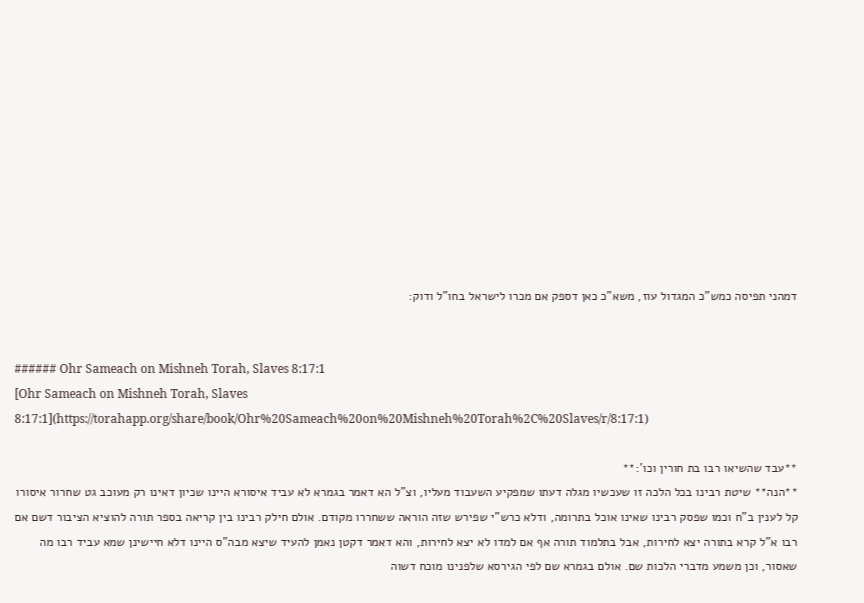דמהני תפיסה כמש"כ המגדול עוז, משא"כ כאן דספק אם מכרו לישראל בחו"ל ודוק:


###### Ohr Sameach on Mishneh Torah, Slaves 8:17:1
[Ohr Sameach on Mishneh Torah, Slaves 8:17:1](https://torahapp.org/share/book/Ohr%20Sameach%20on%20Mishneh%20Torah%2C%20Slaves/r/8:17:1)

**עבד שהשיאו רבו בת חורין וכו':**
**הנה** שיטת רבינו בכל הלכה זו שעכשיו מגלה דעתו שמפקיע השעבוד מעליו, וצ"ל הא דאמר בגמרא לא עביד איסורא היינו שכיון דאינו רק מעוכב גט שחרור איסורו קל לענין ב"ח וכמו שפסק רבינו שאינו אוכל בתרומה, ודלא כרש"י שפירש שזה הוראה ששחררו מקודם. אולם חילק רבינו בין קריאה בספר תורה להוציא הציבור דשם אם רבו א"ל קרא בתורה יצא לחירות, אבל בתלמוד תורה אף אם למדו לא יצא לחירות, והא דאמר דקטן נאמן להעיד שיצא מבה"ס היינו דלא חיישינן שמא עביד רבו מה שאסור, וכן משמע מדברי הלכות שם. אולם בגמרא שם לפי הגירסא שלפנינו מוכח דשוה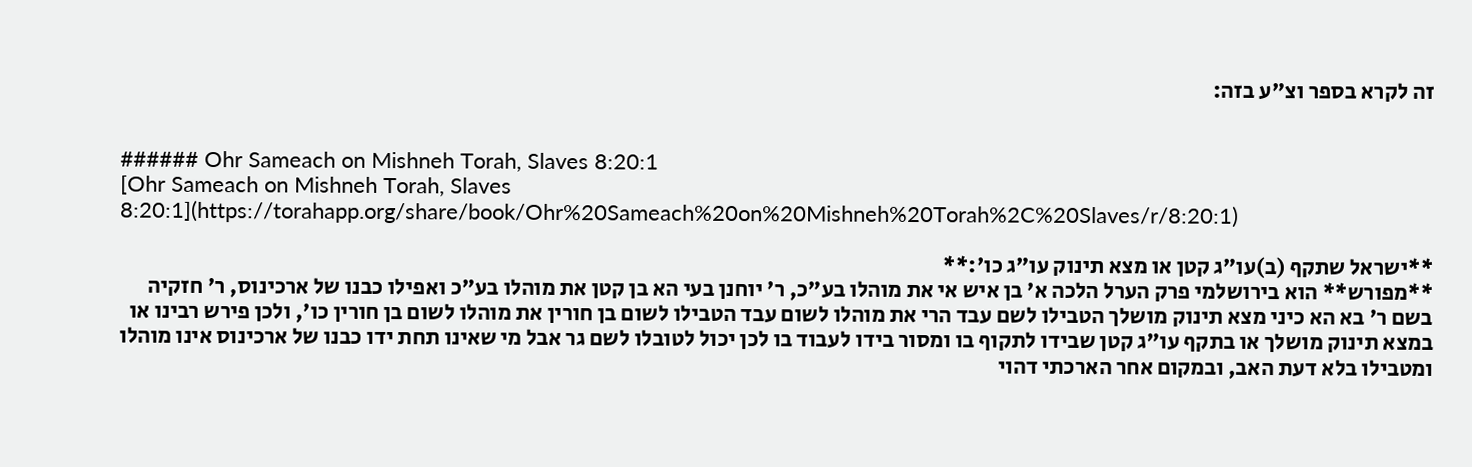זה לקרא בספר וצ"ע בזה:


###### Ohr Sameach on Mishneh Torah, Slaves 8:20:1
[Ohr Sameach on Mishneh Torah, Slaves 8:20:1](https://torahapp.org/share/book/Ohr%20Sameach%20on%20Mishneh%20Torah%2C%20Slaves/r/8:20:1)

**ישראל שתקף (ב)עו"ג קטן או מצא תינוק עו"ג כו':**
**מפורש** הוא בירושלמי פרק הערל הלכה א' בן איש אי את מוהלו בע"כ, ר' יוחנן בעי הא בן קטן את מוהלו בע"כ ואפילו כבנו של ארכינוס, ר' חזקיה בשם ר' בא הא כיני מצא תינוק מושלך הטבילו לשם עבד הרי את מוהלו לשום עבד הטבילו לשום בן חורין את מוהלו לשום בן חורין כו', ולכן פירש רבינו או במצא תינוק מושלך או בתקף עו"ג קטן שבידו לתקוף בו ומסור בידו לעבוד בו לכן יכול לטובלו לשם גר אבל מי שאינו תחת ידו כבנו של ארכינוס אינו מוהלו ומטבילו בלא דעת האב, ובמקום אחר הארכתי דהוי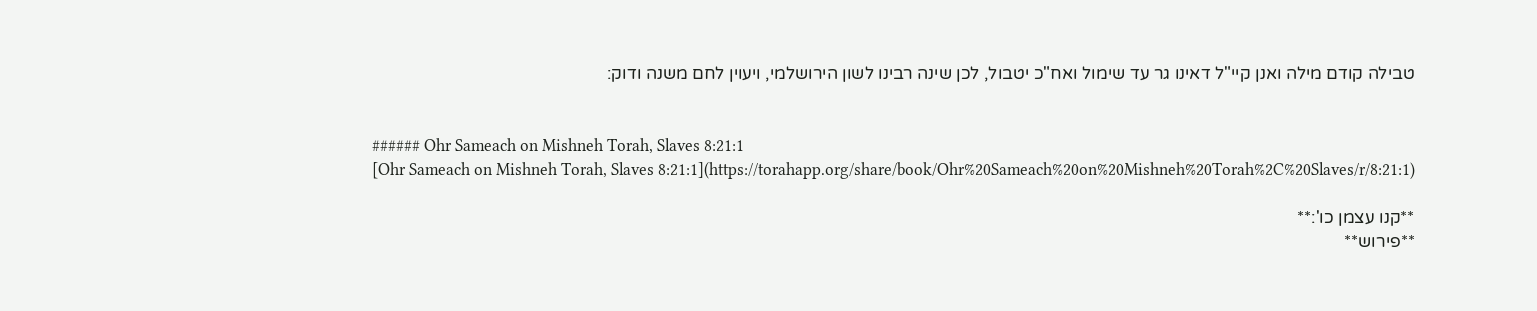טבילה קודם מילה ואנן קיי"ל דאינו גר עד שימול ואח"כ יטבול, לכן שינה רבינו לשון הירושלמי, ויעוין לחם משנה ודוק:


###### Ohr Sameach on Mishneh Torah, Slaves 8:21:1
[Ohr Sameach on Mishneh Torah, Slaves 8:21:1](https://torahapp.org/share/book/Ohr%20Sameach%20on%20Mishneh%20Torah%2C%20Slaves/r/8:21:1)

**קנו עצמן כו':**
**פירוש**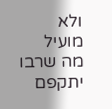ולא מועיל מה שרבו יתקפם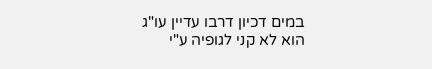במים דכיון דרבו עדיין עו"ג הוא לא קני לגופיה ע"י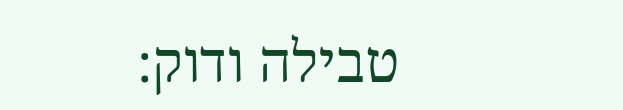טבילה ודוק: